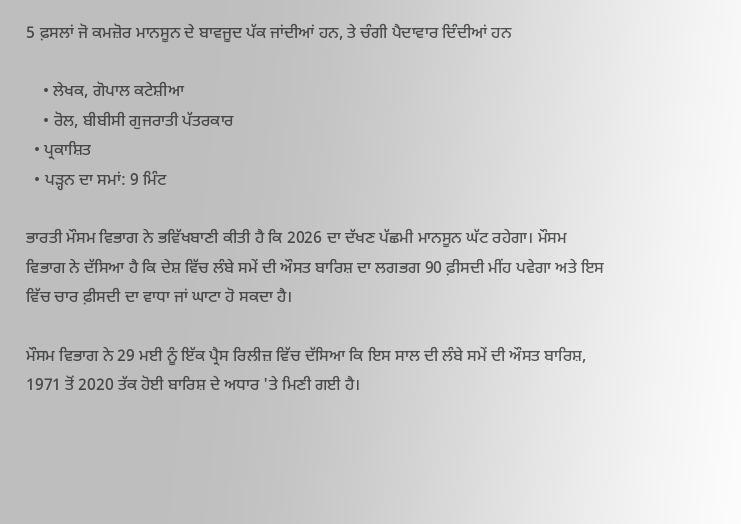5 ਫ਼ਸਲਾਂ ਜੋ ਕਮਜ਼ੋਰ ਮਾਨਸੂਨ ਦੇ ਬਾਵਜੂਦ ਪੱਕ ਜਾਂਦੀਆਂ ਹਨ, ਤੇ ਚੰਗੀ ਪੈਦਾਵਾਰ ਦਿੰਦੀਆਂ ਹਨ

    • ਲੇਖਕ, ਗੋਪਾਲ ਕਟੇਸ਼ੀਆ
    • ਰੋਲ, ਬੀਬੀਸੀ ਗੁਜਰਾਤੀ ਪੱਤਰਕਾਰ
  • ਪ੍ਰਕਾਸ਼ਿਤ
  • ਪੜ੍ਹਨ ਦਾ ਸਮਾਂ: 9 ਮਿੰਟ

ਭਾਰਤੀ ਮੌਸਮ ਵਿਭਾਗ ਨੇ ਭਵਿੱਖਬਾਣੀ ਕੀਤੀ ਹੈ ਕਿ 2026 ਦਾ ਦੱਖਣ ਪੱਛਮੀ ਮਾਨਸੂਨ ਘੱਟ ਰਹੇਗਾ। ਮੌਸਮ ਵਿਭਾਗ ਨੇ ਦੱਸਿਆ ਹੈ ਕਿ ਦੇਸ਼ ਵਿੱਚ ਲੰਬੇ ਸਮੇਂ ਦੀ ਔਸਤ ਬਾਰਿਸ਼ ਦਾ ਲਗਭਗ 90 ਫ਼ੀਸਦੀ ਮੀਂਹ ਪਵੇਗਾ ਅਤੇ ਇਸ ਵਿੱਚ ਚਾਰ ਫ਼ੀਸਦੀ ਦਾ ਵਾਧਾ ਜਾਂ ਘਾਟਾ ਹੋ ਸਕਦਾ ਹੈ।

ਮੌਸਮ ਵਿਭਾਗ ਨੇ 29 ਮਈ ਨੂੰ ਇੱਕ ਪ੍ਰੈਸ ਰਿਲੀਜ਼ ਵਿੱਚ ਦੱਸਿਆ ਕਿ ਇਸ ਸਾਲ ਦੀ ਲੰਬੇ ਸਮੇਂ ਦੀ ਔਸਤ ਬਾਰਿਸ਼, 1971 ਤੋਂ 2020 ਤੱਕ ਹੋਈ ਬਾਰਿਸ਼ ਦੇ ਅਧਾਰ 'ਤੇ ਮਿਣੀ ਗਈ ਹੈ।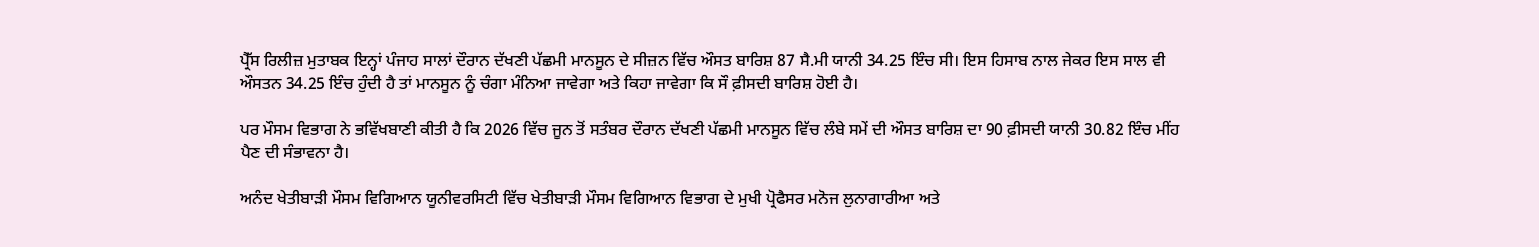ਪ੍ਰੈੱਸ ਰਿਲੀਜ਼ ਮੁਤਾਬਕ ਇਨ੍ਹਾਂ ਪੰਜਾਹ ਸਾਲਾਂ ਦੌਰਾਨ ਦੱਖਣੀ ਪੱਛਮੀ ਮਾਨਸੂਨ ਦੇ ਸੀਜ਼ਨ ਵਿੱਚ ਔਸਤ ਬਾਰਿਸ਼ 87 ਸੈ.ਮੀ ਯਾਨੀ 34.25 ਇੰਚ ਸੀ। ਇਸ ਹਿਸਾਬ ਨਾਲ ਜੇਕਰ ਇਸ ਸਾਲ ਵੀ ਔਸਤਨ 34.25 ਇੰਚ ਹੁੰਦੀ ਹੈ ਤਾਂ ਮਾਨਸੂਨ ਨੂੰ ਚੰਗਾ ਮੰਨਿਆ ਜਾਵੇਗਾ ਅਤੇ ਕਿਹਾ ਜਾਵੇਗਾ ਕਿ ਸੌ ਫ਼ੀਸਦੀ ਬਾਰਿਸ਼ ਹੋਈ ਹੈ।

ਪਰ ਮੌਸਮ ਵਿਭਾਗ ਨੇ ਭਵਿੱਖਬਾਣੀ ਕੀਤੀ ਹੈ ਕਿ 2026 ਵਿੱਚ ਜੂਨ ਤੋਂ ਸਤੰਬਰ ਦੌਰਾਨ ਦੱਖਣੀ ਪੱਛਮੀ ਮਾਨਸੂਨ ਵਿੱਚ ਲੰਬੇ ਸਮੇਂ ਦੀ ਔਸਤ ਬਾਰਿਸ਼ ਦਾ 90 ਫ਼ੀਸਦੀ ਯਾਨੀ 30.82 ਇੰਚ ਮੀਂਹ ਪੈਣ ਦੀ ਸੰਭਾਵਨਾ ਹੈ।

ਅਨੰਦ ਖੇਤੀਬਾੜੀ ਮੌਸਮ ਵਿਗਿਆਨ ਯੂਨੀਵਰਸਿਟੀ ਵਿੱਚ ਖੇਤੀਬਾੜੀ ਮੌਸਮ ਵਿਗਿਆਨ ਵਿਭਾਗ ਦੇ ਮੁਖੀ ਪ੍ਰੋਫੈਸਰ ਮਨੋਜ ਲੁਨਾਗਾਰੀਆ ਅਤੇ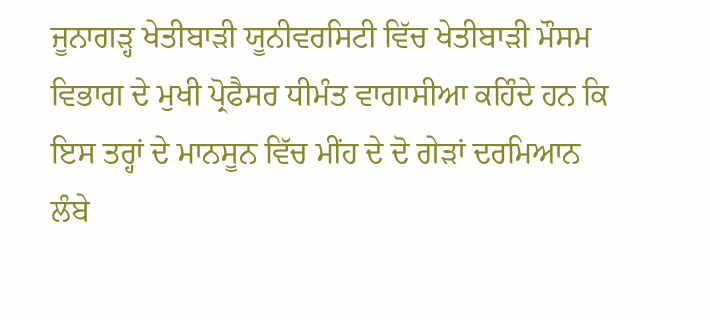ਜੂਨਾਗੜ੍ਹ ਖੇਤੀਬਾੜੀ ਯੂਨੀਵਰਸਿਟੀ ਵਿੱਚ ਖੇਤੀਬਾੜੀ ਮੌਸਮ ਵਿਭਾਗ ਦੇ ਮੁਖੀ ਪ੍ਰੋਫੈਸਰ ਧੀਮੰਤ ਵਾਗਾਸੀਆ ਕਹਿੰਦੇ ਹਨ ਕਿ ਇਸ ਤਰ੍ਹਾਂ ਦੇ ਮਾਨਸੂਨ ਵਿੱਚ ਮੀਂਹ ਦੇ ਦੋ ਗੇੜਾਂ ਦਰਮਿਆਨ ਲੰਬੇ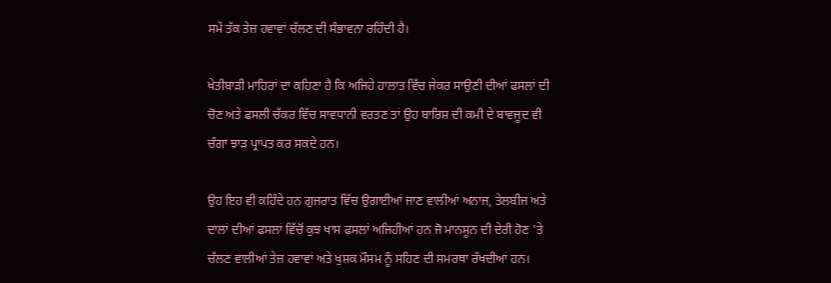ਸਮੇਂ ਤੱਕ ਤੇਜ਼ ਹਵਾਵਾਂ ਚੱਲਣ ਦੀ ਸੰਭਾਵਨਾ ਰਹਿੰਦੀ ਹੈ।

ਖੇਤੀਬਾੜੀ ਮਾਹਿਰਾਂ ਦਾ ਕਹਿਣਾ ਹੈ ਕਿ ਅਜਿਹੇ ਹਾਲਾਤ ਵਿੱਚ ਜੇਕਰ ਸਾਉਣੀ ਦੀਆਂ ਫਸਲਾਂ ਦੀ ਚੋਣ ਅਤੇ ਫਸਲੀ ਚੱਕਰ ਵਿੱਚ ਸਾਵਧਾਨੀ ਵਰਤਣ ਤਾਂ ਉਹ ਬਾਰਿਸ਼ ਦੀ ਕਮੀ ਦੇ ਬਾਵਜੂਦ ਵੀ ਚੰਗਾ ਝਾੜ ਪ੍ਰਾਪਤ ਕਰ ਸਕਦੇ ਹਨ।

ਉਹ ਇਹ ਵੀ ਕਹਿੰਦੇ ਹਨ ਗੁਜਰਾਤ ਵਿੱਚ ਉਗਾਈਆਂ ਜਾਣ ਵਾਲੀਆਂ ਅਨਾਜ, ਤੇਲਬੀਜ ਅਤੇ ਦਾਲਾਂ ਦੀਆਂ ਫਸਲਾਂ ਵਿੱਚੋਂ ਕੁਝ ਖਾਸ ਫਸਲਾਂ ਅਜਿਹੀਆਂ ਹਨ ਜੋ ਮਾਨਸੂਨ ਦੀ ਦੇਰੀ ਹੋਣ 'ਤੇ ਚੱਲਣ ਵਾਲੀਆਂ ਤੇਜ਼ ਹਵਾਵਾਂ ਅਤੇ ਖੁਸ਼ਕ ਮੌਸਮ ਨੂੰ ਸਹਿਣ ਦੀ ਸਮਰਥਾ ਰੱਖਦੀਆਂ ਹਨ।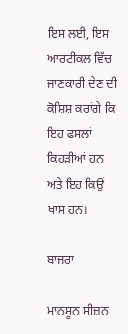ਇਸ ਲਈ, ਇਸ ਆਰਟੀਕਲ ਵਿੱਚ ਜਾਣਕਾਰੀ ਦੇਣ ਦੀ ਕੋਸ਼ਿਸ਼ ਕਰਾਂਗੇ ਕਿ ਇਹ ਫਸਲਾਂ ਕਿਹੜੀਆਂ ਹਨ ਅਤੇ ਇਹ ਕਿਉਂ ਖਾਸ ਹਨ।

ਬਾਜਰਾ

ਮਾਨਸੂਨ ਸੀਜ਼ਨ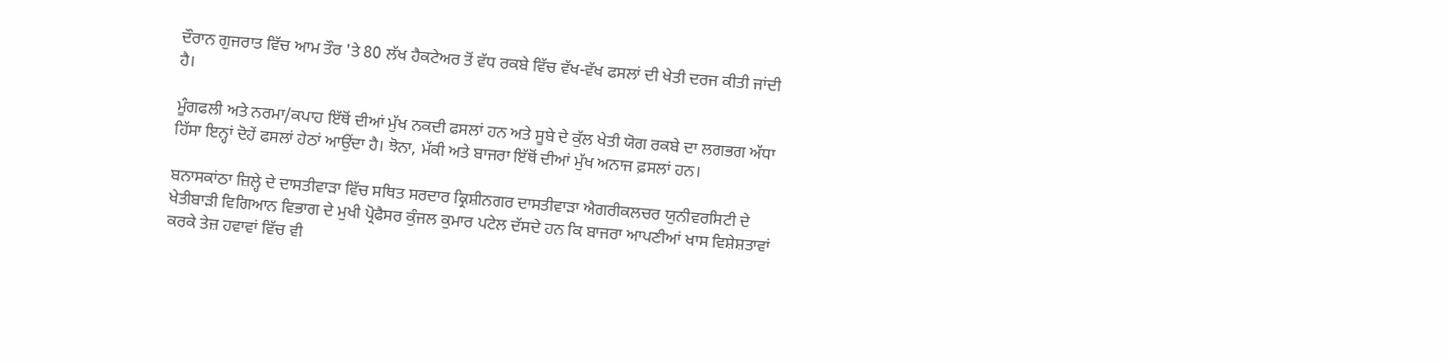ਦੌਰਾਨ ਗੁਜਰਾਤ ਵਿੱਚ ਆਮ ਤੌਰ 'ਤੇ 80 ਲੱਖ ਹੈਕਟੇਅਰ ਤੋਂ ਵੱਧ ਰਕਬੇ ਵਿੱਚ ਵੱਖ-ਵੱਖ ਫਸਲਾਂ ਦੀ ਖੇਤੀ ਦਰਜ ਕੀਤੀ ਜਾਂਦੀ ਹੈ।

ਮੂੰਗਫਲੀ ਅਤੇ ਨਰਮਾ/ਕਪਾਹ ਇੱਥੋਂ ਦੀਆਂ ਮੁੱਖ ਨਕਦੀ ਫਸਲਾਂ ਹਨ ਅਤੇ ਸੂਬੇ ਦੇ ਕੁੱਲ ਖੇਤੀ ਯੋਗ ਰਕਬੇ ਦਾ ਲਗਭਗ ਅੱਧਾ ਹਿੱਸਾ ਇਨ੍ਹਾਂ ਦੋਹੇਂ ਫਸਲਾਂ ਹੇਠਾਂ ਆਉਂਦਾ ਹੈ। ਝੋਨਾ, ਮੱਕੀ ਅਤੇ ਬਾਜਰਾ ਇੱਥੋਂ ਦੀਆਂ ਮੁੱਖ ਅਨਾਜ ਫ਼ਸਲਾਂ ਹਨ।

ਬਨਾਸਕਾਂਠਾ ਜ਼ਿਲ੍ਹੇ ਦੇ ਦਾਸਤੀਵਾੜਾ ਵਿੱਚ ਸਥਿਤ ਸਰਦਾਰ ਕ੍ਰਿਸ਼ੀਨਗਰ ਦਾਸਤੀਵਾੜਾ ਐਗਰੀਕਲਚਰ ਯੁਨੀਵਰਸਿਟੀ ਦੇ ਖੇਤੀਬਾੜੀ ਵਿਗਿਆਨ ਵਿਭਾਗ ਦੇ ਮੁਖੀ ਪ੍ਰੋਫੈਸਰ ਕੁੰਜਲ ਕੁਮਾਰ ਪਟੇਲ ਦੱਸਦੇ ਹਨ ਕਿ ਬਾਜਰਾ ਆਪਣੀਆਂ ਖਾਸ ਵਿਸ਼ੇਸ਼ਤਾਵਾਂ ਕਰਕੇ ਤੇਜ਼ ਹਵਾਵਾਂ ਵਿੱਚ ਵੀ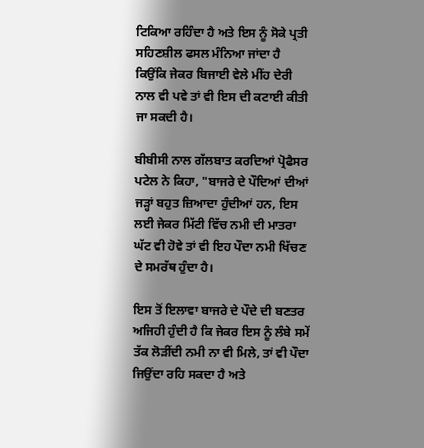ਟਿਕਿਆ ਰਹਿੰਦਾ ਹੈ ਅਤੇ ਇਸ ਨੂੰ ਸੋਕੇ ਪ੍ਰਤੀ ਸਹਿਣਸ਼ੀਲ ਫਸਲ ਮੰਨਿਆ ਜਾਂਦਾ ਹੈ ਕਿਉਂਕਿ ਜੇਕਰ ਬਿਜਾਈ ਵੇਲੇ ਮੀਂਹ ਦੇਰੀ ਨਾਲ ਵੀ ਪਵੇ ਤਾਂ ਵੀ ਇਸ ਦੀ ਕਟਾਈ ਕੀਤੀ ਜਾ ਸਕਦੀ ਹੈ।

ਬੀਬੀਸੀ ਨਾਲ ਗੱਲਬਾਤ ਕਰਦਿਆਂ ਪ੍ਰੋਫੈਸਰ ਪਟੇਲ ਨੇ ਕਿਹਾ, "ਬਾਜਰੇ ਦੇ ਪੌਦਿਆਂ ਦੀਆਂ ਜੜ੍ਹਾਂ ਬਹੁਤ ਜ਼ਿਆਦਾ ਹੁੰਦੀਆਂ ਹਨ, ਇਸ ਲਈ ਜੇਕਰ ਮਿੱਟੀ ਵਿੱਚ ਨਮੀ ਦੀ ਮਾਤਰਾ ਘੱਟ ਵੀ ਹੋਵੇ ਤਾਂ ਵੀ ਇਹ ਪੌਦਾ ਨਮੀ ਖਿੱਚਣ ਦੇ ਸਮਰੱਥ ਹੁੰਦਾ ਹੈ।

ਇਸ ਤੋਂ ਇਲਾਵਾ ਬਾਜਰੇ ਦੇ ਪੌਦੇ ਦੀ ਬਣਤਰ ਅਜਿਹੀ ਹੁੰਦੀ ਹੈ ਕਿ ਜੇਕਰ ਇਸ ਨੂੰ ਲੰਬੇ ਸਮੇਂ ਤੱਕ ਲੋੜੀਂਦੀ ਨਮੀ ਨਾ ਵੀ ਮਿਲੇ, ਤਾਂ ਵੀ ਪੌਦਾ ਜਿਉਂਦਾ ਰਹਿ ਸਕਦਾ ਹੈ ਅਤੇ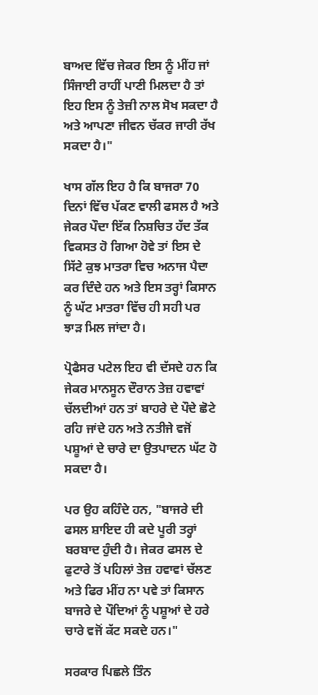ਬਾਅਦ ਵਿੱਚ ਜੇਕਰ ਇਸ ਨੂੰ ਮੀਂਹ ਜਾਂ ਸਿੰਜਾਈ ਰਾਹੀਂ ਪਾਣੀ ਮਿਲਦਾ ਹੈ ਤਾਂ ਇਹ ਇਸ ਨੂੰ ਤੇਜ਼ੀ ਨਾਲ ਸੋਖ ਸਕਦਾ ਹੈ ਅਤੇ ਆਪਣਾ ਜੀਵਨ ਚੱਕਰ ਜਾਰੀ ਰੱਖ ਸਕਦਾ ਹੈ।"

ਖਾਸ ਗੱਲ ਇਹ ਹੈ ਕਿ ਬਾਜਰਾ 70 ਦਿਨਾਂ ਵਿੱਚ ਪੱਕਣ ਵਾਲੀ ਫਸਲ ਹੈ ਅਤੇ ਜੇਕਰ ਪੌਦਾ ਇੱਕ ਨਿਸ਼ਚਿਤ ਹੱਦ ਤੱਕ ਵਿਕਸਤ ਹੋ ਗਿਆ ਹੋਵੇ ਤਾਂ ਇਸ ਦੇ ਸਿੱਟੇ ਕੁਝ ਮਾਤਰਾ ਵਿਚ ਅਨਾਜ ਪੈਦਾ ਕਰ ਦਿੰਦੇ ਹਨ ਅਤੇ ਇਸ ਤਰ੍ਹਾਂ ਕਿਸਾਨ ਨੂੰ ਘੱਟ ਮਾਤਰਾ ਵਿੱਚ ਹੀ ਸਹੀ ਪਰ ਝਾੜ ਮਿਲ ਜਾਂਦਾ ਹੈ।

ਪ੍ਰੋਫੈਸਰ ਪਟੇਲ ਇਹ ਵੀ ਦੱਸਦੇ ਹਨ ਕਿ ਜੇਕਰ ਮਾਨਸੂਨ ਦੌਰਾਨ ਤੇਜ਼ ਹਵਾਵਾਂ ਚੱਲਦੀਆਂ ਹਨ ਤਾਂ ਬਾਹਰੇ ਦੇ ਪੌਦੇ ਛੋਟੇ ਰਹਿ ਜਾਂਦੇ ਹਨ ਅਤੇ ਨਤੀਜੇ ਵਜੋਂ ਪਸ਼ੂਆਂ ਦੇ ਚਾਰੇ ਦਾ ਉਤਪਾਦਨ ਘੱਟ ਹੋ ਸਕਦਾ ਹੈ।

ਪਰ ਉਹ ਕਹਿੰਦੇ ਹਨ, "ਬਾਜਰੇ ਦੀ ਫਸਲ ਸ਼ਾਇਦ ਹੀ ਕਦੇ ਪੂਰੀ ਤਰ੍ਹਾਂ ਬਰਬਾਦ ਹੁੰਦੀ ਹੈ। ਜੇਕਰ ਫਸਲ ਦੇ ਫੁਟਾਰੇ ਤੋਂ ਪਹਿਲਾਂ ਤੇਜ਼ ਹਵਾਵਾਂ ਚੱਲਣ ਅਤੇ ਫਿਰ ਮੀਂਹ ਨਾ ਪਵੇ ਤਾਂ ਕਿਸਾਨ ਬਾਜਰੇ ਦੇ ਪੌਦਿਆਂ ਨੂੰ ਪਸ਼ੂਆਂ ਦੇ ਹਰੇ ਚਾਰੇ ਵਜੋਂ ਕੱਟ ਸਕਦੇ ਹਨ।"

ਸਰਕਾਰ ਪਿਛਲੇ ਤਿੰਨ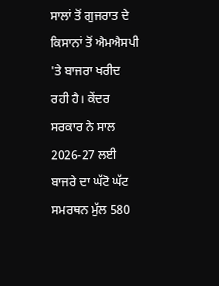ਸਾਲਾਂ ਤੋਂ ਗੁਜਰਾਤ ਦੇ ਕਿਸਾਨਾਂ ਤੋਂ ਐਮਐਸਪੀ 'ਤੇ ਬਾਜਰਾ ਖਰੀਦ ਰਹੀ ਹੈ। ਕੇਂਦਰ ਸਰਕਾਰ ਨੇ ਸਾਲ 2026-27 ਲਈ ਬਾਜਰੇ ਦਾ ਘੱਟੋ ਘੱਟ ਸਮਰਥਨ ਮੁੱਲ 580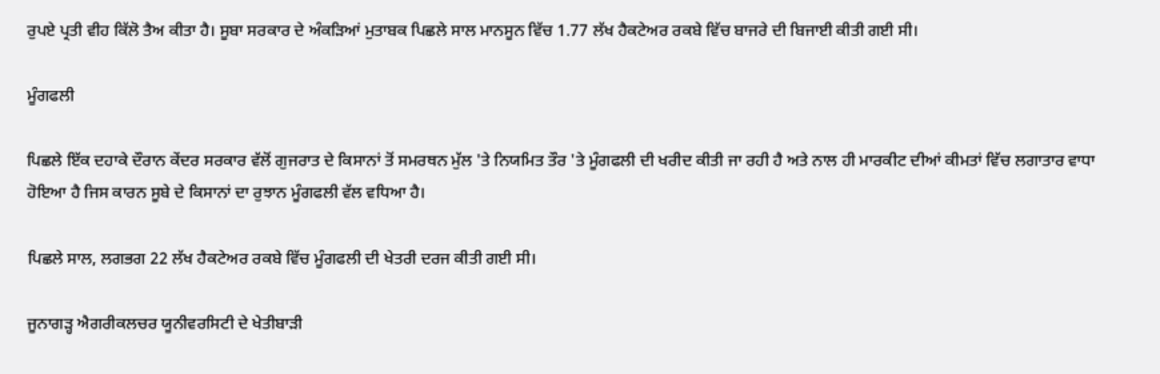ਰੁਪਏ ਪ੍ਰਤੀ ਵੀਹ ਕਿੱਲੋ ਤੈਅ ਕੀਤਾ ਹੈ। ਸੂਬਾ ਸਰਕਾਰ ਦੇ ਅੰਕੜਿਆਂ ਮੁਤਾਬਕ ਪਿਛਲੇ ਸਾਲ ਮਾਨਸੂਨ ਵਿੱਚ 1.77 ਲੱਖ ਹੈਕਟੇਅਰ ਰਕਬੇ ਵਿੱਚ ਬਾਜਰੇ ਦੀ ਬਿਜਾਈ ਕੀਤੀ ਗਈ ਸੀ।

ਮੂੰਗਫਲੀ

ਪਿਛਲੇ ਇੱਕ ਦਹਾਕੇ ਦੌਰਾਨ ਕੇਂਦਰ ਸਰਕਾਰ ਵੱਲੋਂ ਗੁਜਰਾਤ ਦੇ ਕਿਸਾਨਾਂ ਤੋਂ ਸਮਰਥਨ ਮੁੱਲ 'ਤੇ ਨਿਯਮਿਤ ਤੌਰ 'ਤੇ ਮੂੰਗਫਲੀ ਦੀ ਖਰੀਦ ਕੀਤੀ ਜਾ ਰਹੀ ਹੈ ਅਤੇ ਨਾਲ ਹੀ ਮਾਰਕੀਟ ਦੀਆਂ ਕੀਮਤਾਂ ਵਿੱਚ ਲਗਾਤਾਰ ਵਾਧਾ ਹੋਇਆ ਹੈ ਜਿਸ ਕਾਰਨ ਸੂਬੇ ਦੇ ਕਿਸਾਨਾਂ ਦਾ ਰੁਝਾਨ ਮੂੰਗਫਲੀ ਵੱਲ ਵਧਿਆ ਹੈ।

ਪਿਛਲੇ ਸਾਲ, ਲਗਭਗ 22 ਲੱਖ ਹੈਕਟੇਅਰ ਰਕਬੇ ਵਿੱਚ ਮੂੰਗਫਲੀ ਦੀ ਖੇਤਰੀ ਦਰਜ ਕੀਤੀ ਗਈ ਸੀ।

ਜੂਨਾਗੜ੍ਹ ਐਗਰੀਕਲਚਰ ਯੂਨੀਵਰਸਿਟੀ ਦੇ ਖੇਤੀਬਾੜੀ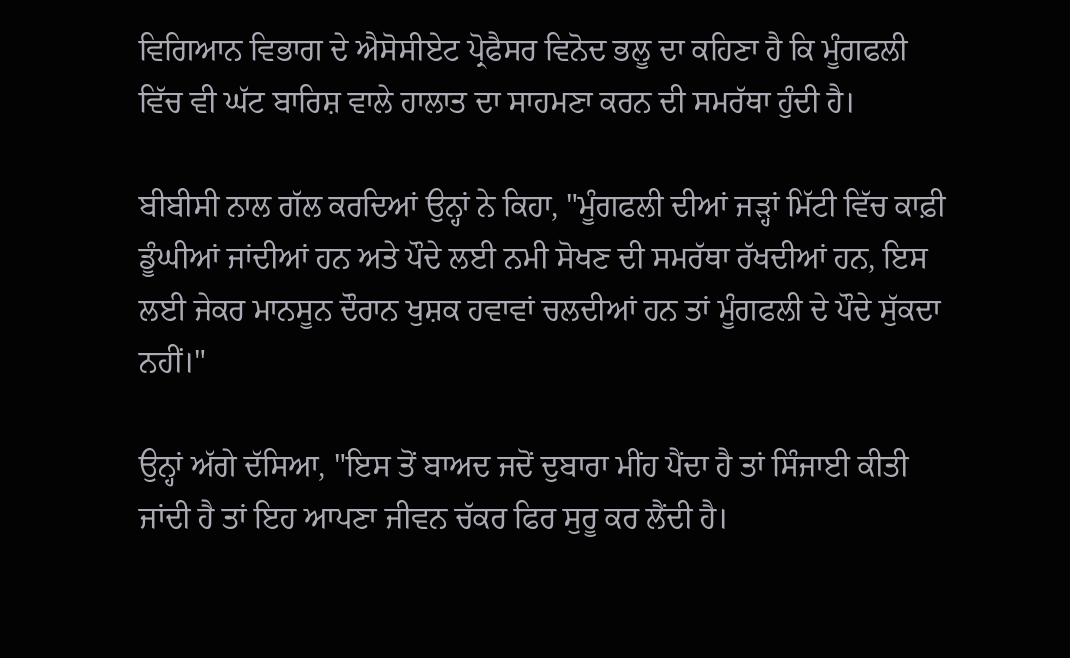ਵਿਗਿਆਨ ਵਿਭਾਗ ਦੇ ਐਸੋਸੀਏਟ ਪ੍ਰੋਫੈਸਰ ਵਿਨੋਦ ਭਲੂ ਦਾ ਕਹਿਣਾ ਹੈ ਕਿ ਮੂੰਗਫਲੀ ਵਿੱਚ ਵੀ ਘੱਟ ਬਾਰਿਸ਼ ਵਾਲੇ ਹਾਲਾਤ ਦਾ ਸਾਹਮਣਾ ਕਰਨ ਦੀ ਸਮਰੱਥਾ ਹੁੰਦੀ ਹੈ।

ਬੀਬੀਸੀ ਨਾਲ ਗੱਲ ਕਰਦਿਆਂ ਉਨ੍ਹਾਂ ਨੇ ਕਿਹਾ, "ਮੂੰਗਫਲੀ ਦੀਆਂ ਜੜ੍ਹਾਂ ਮਿੱਟੀ ਵਿੱਚ ਕਾਫ਼ੀ ਡੂੰਘੀਆਂ ਜਾਂਦੀਆਂ ਹਨ ਅਤੇ ਪੌਦੇ ਲਈ ਨਮੀ ਸੋਖਣ ਦੀ ਸਮਰੱਥਾ ਰੱਖਦੀਆਂ ਹਨ, ਇਸ ਲਈ ਜੇਕਰ ਮਾਨਸੂਨ ਦੌਰਾਨ ਖੁਸ਼ਕ ਹਵਾਵਾਂ ਚਲਦੀਆਂ ਹਨ ਤਾਂ ਮੂੰਗਫਲੀ ਦੇ ਪੌਦੇ ਸੁੱਕਦਾ ਨਹੀਂ।"

ਉਨ੍ਹਾਂ ਅੱਗੇ ਦੱਸਿਆ, "ਇਸ ਤੋਂ ਬਾਅਦ ਜਦੋਂ ਦੁਬਾਰਾ ਮੀਂਹ ਪੈਂਦਾ ਹੈ ਤਾਂ ਸਿੰਜਾਈ ਕੀਤੀ ਜਾਂਦੀ ਹੈ ਤਾਂ ਇਹ ਆਪਣਾ ਜੀਵਨ ਚੱਕਰ ਫਿਰ ਸੁਰੂ ਕਰ ਲੈਂਦੀ ਹੈ।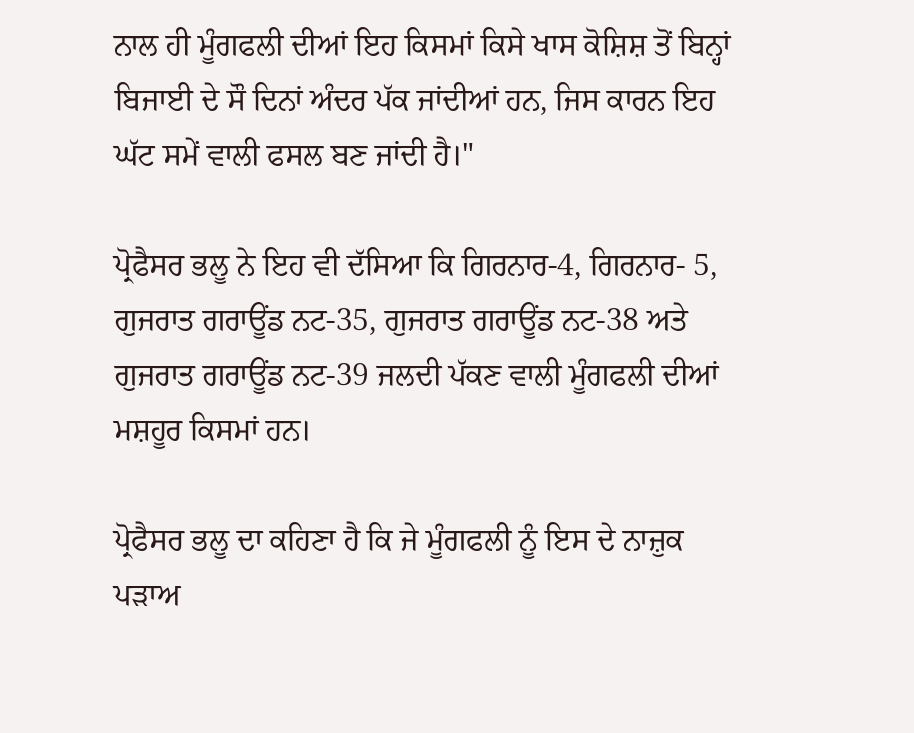ਨਾਲ ਹੀ ਮੂੰਗਫਲੀ ਦੀਆਂ ਇਹ ਕਿਸਮਾਂ ਕਿਸੇ ਖਾਸ ਕੋਸ਼ਿਸ਼ ਤੋਂ ਬਿਨ੍ਹਾਂ ਬਿਜਾਈ ਦੇ ਸੌ ਦਿਨਾਂ ਅੰਦਰ ਪੱਕ ਜਾਂਦੀਆਂ ਹਨ, ਜਿਸ ਕਾਰਨ ਇਹ ਘੱਟ ਸਮੇਂ ਵਾਲੀ ਫਸਲ ਬਣ ਜਾਂਦੀ ਹੈ।"

ਪ੍ਰੋਫੈਸਰ ਭਲੂ ਨੇ ਇਹ ਵੀ ਦੱਸਿਆ ਕਿ ਗਿਰਨਾਰ-4, ਗਿਰਨਾਰ- 5, ਗੁਜਰਾਤ ਗਰਾਊਂਡ ਨਟ-35, ਗੁਜਰਾਤ ਗਰਾਊਂਡ ਨਟ-38 ਅਤੇ ਗੁਜਰਾਤ ਗਰਾਊਂਡ ਨਟ-39 ਜਲਦੀ ਪੱਕਣ ਵਾਲੀ ਮੂੰਗਫਲੀ ਦੀਆਂ ਮਸ਼ਹੂਰ ਕਿਸਮਾਂ ਹਨ।

ਪ੍ਰੋਫੈਸਰ ਭਲੂ ਦਾ ਕਹਿਣਾ ਹੈ ਕਿ ਜੇ ਮੂੰਗਫਲੀ ਨੂੰ ਇਸ ਦੇ ਨਾਜ਼ੁਕ ਪੜਾਅ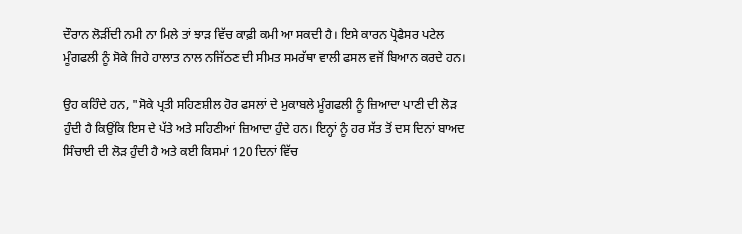ਦੌਰਾਨ ਲੋੜੀਂਦੀ ਨਮੀ ਨਾ ਮਿਲੇ ਤਾਂ ਝਾੜ ਵਿੱਚ ਕਾਫ਼ੀ ਕਮੀ ਆ ਸਕਦੀ ਹੈ। ਇਸੇ ਕਾਰਨ ਪ੍ਰੋਫੈਸਰ ਪਟੇਲ ਮੂੰਗਫਲੀ ਨੂੰ ਸੋਕੇ ਜਿਹੇ ਹਾਲਾਤ ਨਾਲ ਨਜਿੱਠਣ ਦੀ ਸੀਮਤ ਸਮਰੱਥਾ ਵਾਲੀ ਫਸਲ ਵਜੋਂ ਬਿਆਨ ਕਰਦੇ ਹਨ।

ਉਹ ਕਹਿੰਦੇ ਹਨ, "ਸੋਕੇ ਪ੍ਰਤੀ ਸਹਿਣਸ਼ੀਲ ਹੋਰ ਫਸਲਾਂ ਦੇ ਮੁਕਾਬਲੇ ਮੂੰਗਫਲੀ ਨੂੰ ਜ਼ਿਆਦਾ ਪਾਣੀ ਦੀ ਲੋੜ ਹੁੰਦੀ ਹੈ ਕਿਉਂਕਿ ਇਸ ਦੇ ਪੱਤੇ ਅਤੇ ਸਹਿਣੀਆਂ ਜ਼ਿਆਦਾ ਹੁੰਦੇ ਹਨ। ਇਨ੍ਹਾਂ ਨੂੰ ਹਰ ਸੱਤ ਤੋਂ ਦਸ ਦਿਨਾਂ ਬਾਅਦ ਸਿੰਚਾਈ ਦੀ ਲੋੜ ਹੁੰਦੀ ਹੈ ਅਤੇ ਕਈ ਕਿਸਮਾਂ 120 ਦਿਨਾਂ ਵਿੱਚ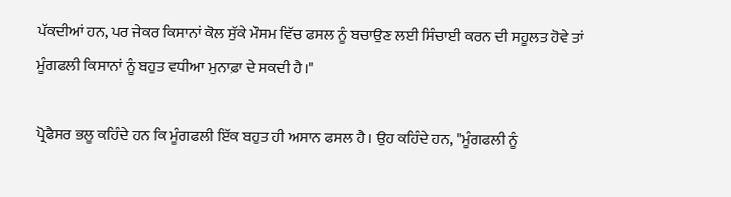ਪੱਕਦੀਆਂ ਹਨ, ਪਰ ਜੇਕਰ ਕਿਸਾਨਾਂ ਕੋਲ ਸੁੱਕੇ ਮੌਸਮ ਵਿੱਚ ਫਸਲ ਨੂੰ ਬਚਾਉਣ ਲਈ ਸਿੰਚਾਈ ਕਰਨ ਦੀ ਸਹੂਲਤ ਹੋਵੇ ਤਾਂ ਮੂੰਗਫਲੀ ਕਿਸਾਨਾਂ ਨੂੰ ਬਹੁਤ ਵਧੀਆ ਮੁਨਾਫ਼ਾ ਦੇ ਸਕਦੀ ਹੈ।"

ਪ੍ਰੋਫੈਸਰ ਭਲੂ ਕਹਿੰਦੇ ਹਨ ਕਿ ਮੂੰਗਫਲੀ ਇੱਕ ਬਹੁਤ ਹੀ ਅਸਾਨ ਫਸਲ ਹੈ। ਉਹ ਕਹਿੰਦੇ ਹਨ, "ਮੂੰਗਫਲੀ ਨੂੰ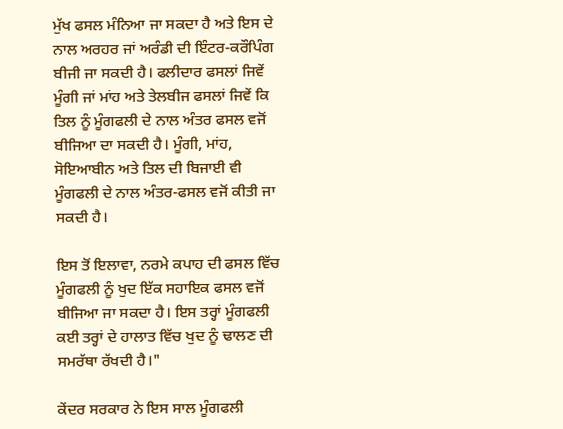ਮੁੱਖ ਫਸਲ ਮੰਨਿਆ ਜਾ ਸਕਦਾ ਹੈ ਅਤੇ ਇਸ ਦੇ ਨਾਲ ਅਰਹਰ ਜਾਂ ਅਰੰਡੀ ਦੀ ਇੰਟਰ-ਕਰੌਪਿੰਗ ਬੀਜੀ ਜਾ ਸਕਦੀ ਹੈ। ਫਲੀਦਾਰ ਫਸਲਾਂ ਜਿਵੇਂ ਮੂੰਗੀ ਜਾਂ ਮਾਂਹ ਅਤੇ ਤੇਲਬੀਜ ਫਸਲਾਂ ਜਿਵੇਂ ਕਿ ਤਿਲ ਨੂੰ ਮੂੰਗਫਲੀ ਦੇ ਨਾਲ ਅੰਤਰ ਫਸਲ ਵਜੋਂ ਬੀਜਿਆ ਦਾ ਸਕਦੀ ਹੈ। ਮੂੰਗੀ, ਮਾਂਹ, ਸੋਇਆਬੀਨ ਅਤੇ ਤਿਲ ਦੀ ਬਿਜਾਈ ਵੀ ਮੂੰਗਫਲੀ ਦੇ ਨਾਲ ਅੰਤਰ-ਫਸਲ ਵਜੋਂ ਕੀਤੀ ਜਾ ਸਕਦੀ ਹੈ।

ਇਸ ਤੋਂ ਇਲਾਵਾ, ਨਰਮੇ ਕਪਾਹ ਦੀ ਫਸਲ ਵਿੱਚ ਮੂੰਗਫਲੀ ਨੂੰ ਖੁਦ ਇੱਕ ਸਹਾਇਕ ਫਸਲ ਵਜੋਂ ਬੀਜਿਆ ਜਾ ਸਕਦਾ ਹੈ। ਇਸ ਤਰ੍ਹਾਂ ਮੂੰਗਫਲੀ ਕਈ ਤਰ੍ਹਾਂ ਦੇ ਹਾਲਾਤ ਵਿੱਚ ਖੁਦ ਨੂੰ ਢਾਲਣ ਦੀ ਸਮਰੱਥਾ ਰੱਖਦੀ ਹੈ।"

ਕੇਂਦਰ ਸਰਕਾਰ ਨੇ ਇਸ ਸਾਲ ਮੂੰਗਫਲੀ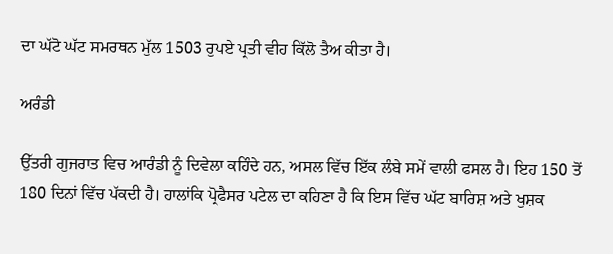ਦਾ ਘੱਟੋ ਘੱਟ ਸਮਰਥਨ ਮੁੱਲ 1503 ਰੁਪਏ ਪ੍ਰਤੀ ਵੀਹ ਕਿੱਲੋ ਤੈਅ ਕੀਤਾ ਹੈ।

ਅਰੰਡੀ

ਉੱਤਰੀ ਗੁਜਰਾਤ ਵਿਚ ਆਰੰਡੀ ਨੂੰ ਦਿਵੇਲਾ ਕਹਿੰਦੇ ਹਨ, ਅਸਲ ਵਿੱਚ ਇੱਕ ਲੰਬੇ ਸਮੇਂ ਵਾਲੀ ਫਸਲ ਹੈ। ਇਹ 150 ਤੋਂ 180 ਦਿਨਾਂ ਵਿੱਚ ਪੱਕਦੀ ਹੈ। ਹਾਲਾਂਕਿ ਪ੍ਰੋਫੈਸਰ ਪਟੇਲ ਦਾ ਕਹਿਣਾ ਹੈ ਕਿ ਇਸ ਵਿੱਚ ਘੱਟ ਬਾਰਿਸ਼ ਅਤੇ ਖੁਸ਼ਕ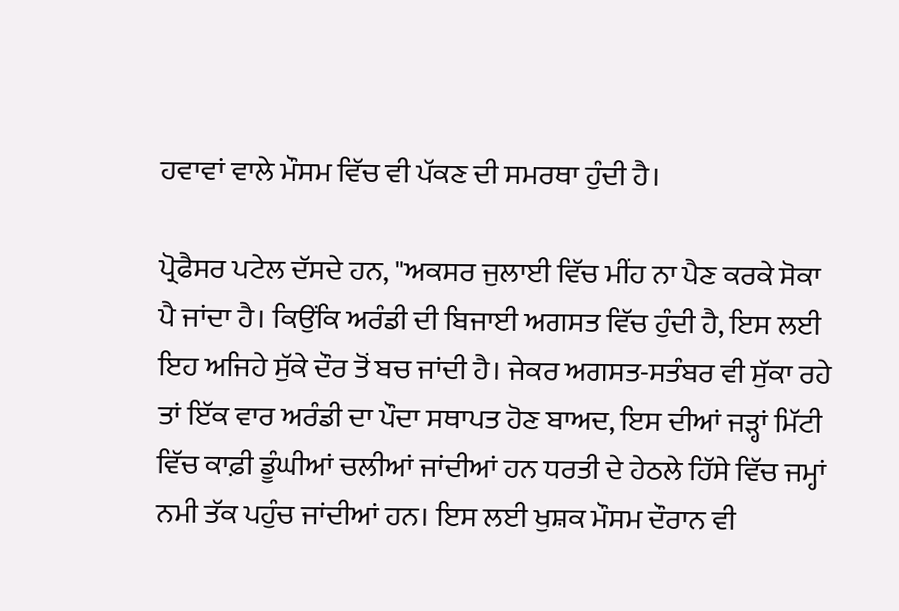ਹਵਾਵਾਂ ਵਾਲੇ ਮੌਸਮ ਵਿੱਚ ਵੀ ਪੱਕਣ ਦੀ ਸਮਰਥਾ ਹੁੰਦੀ ਹੈ।

ਪ੍ਰੋਫੈਸਰ ਪਟੇਲ ਦੱਸਦੇ ਹਨ, "ਅਕਸਰ ਜੁਲਾਈ ਵਿੱਚ ਮੀਂਹ ਨਾ ਪੈਣ ਕਰਕੇ ਸੋਕਾ ਪੈ ਜਾਂਦਾ ਹੈ। ਕਿਉਂਕਿ ਅਰੰਡੀ ਦੀ ਬਿਜਾਈ ਅਗਸਤ ਵਿੱਚ ਹੁੰਦੀ ਹੈ, ਇਸ ਲਈ ਇਹ ਅਜਿਹੇ ਸੁੱਕੇ ਦੌਰ ਤੋਂ ਬਚ ਜਾਂਦੀ ਹੈ। ਜੇਕਰ ਅਗਸਤ-ਸਤੰਬਰ ਵੀ ਸੁੱਕਾ ਰਹੇ ਤਾਂ ਇੱਕ ਵਾਰ ਅਰੰਡੀ ਦਾ ਪੌਦਾ ਸਥਾਪਤ ਹੋਣ ਬਾਅਦ, ਇਸ ਦੀਆਂ ਜੜ੍ਹਾਂ ਮਿੱਟੀ ਵਿੱਚ ਕਾਫ਼ੀ ਡੂੰਘੀਆਂ ਚਲੀਆਂ ਜਾਂਦੀਆਂ ਹਨ ਧਰਤੀ ਦੇ ਹੇਠਲੇ ਹਿੱਸੇ ਵਿੱਚ ਜਮ੍ਹਾਂ ਨਮੀ ਤੱਕ ਪਹੁੰਚ ਜਾਂਦੀਆਂ ਹਨ। ਇਸ ਲਈ ਖੁਸ਼ਕ ਮੌਸਮ ਦੌਰਾਨ ਵੀ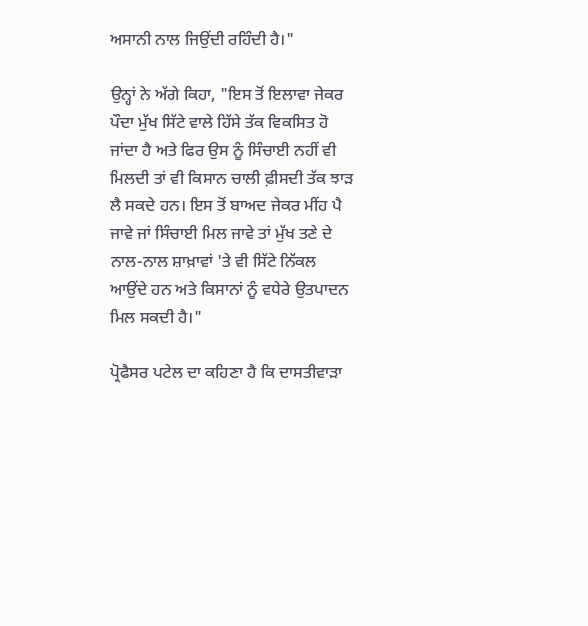ਅਸਾਨੀ ਨਾਲ ਜਿਉਂਦੀ ਰਹਿੰਦੀ ਹੈ।"

ਉਨ੍ਹਾਂ ਨੇ ਅੱਗੇ ਕਿਹਾ, "ਇਸ ਤੋਂ ਇਲਾਵਾ ਜੇਕਰ ਪੌਦਾ ਮੁੱਖ ਸਿੱਟੇ ਵਾਲੇ ਹਿੱਸੇ ਤੱਕ ਵਿਕਸਿਤ ਹੋ ਜਾਂਦਾ ਹੈ ਅਤੇ ਫਿਰ ਉਸ ਨੂੰ ਸਿੰਚਾਈ ਨਹੀਂ ਵੀ ਮਿਲਦੀ ਤਾਂ ਵੀ ਕਿਸਾਨ ਚਾਲੀ ਫ਼ੀਸਦੀ ਤੱਕ ਝਾੜ ਲੈ ਸਕਦੇ ਹਨ। ਇਸ ਤੋਂ ਬਾਅਦ ਜੇਕਰ ਮੀਂਹ ਪੈ ਜਾਵੇ ਜਾਂ ਸਿੰਚਾਈ ਮਿਲ ਜਾਵੇ ਤਾਂ ਮੁੱਖ ਤਣੇ ਦੇ ਨਾਲ-ਨਾਲ ਸ਼ਾਖ਼ਾਵਾਂ 'ਤੇ ਵੀ ਸਿੱਟੇ ਨਿੱਕਲ ਆਉਂਦੇ ਹਨ ਅਤੇ ਕਿਸਾਨਾਂ ਨੂੰ ਵਧੇਰੇ ਉਤਪਾਦਨ ਮਿਲ ਸਕਦੀ ਹੈ।"

ਪ੍ਰੋਫੈਸਰ ਪਟੇਲ ਦਾ ਕਹਿਣਾ ਹੈ ਕਿ ਦਾਸਤੀਵਾੜਾ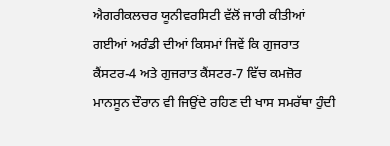ਐਗਰੀਕਲਚਰ ਯੂਨੀਵਰਸਿਟੀ ਵੱਲੋਂ ਜਾਰੀ ਕੀਤੀਆਂ ਗਈਆਂ ਅਰੰਡੀ ਦੀਆਂ ਕਿਸਮਾਂ ਜਿਵੇਂ ਕਿ ਗੁਜਰਾਤ ਕੈਂਸਟਰ-4 ਅਤੇ ਗੁਜਰਾਤ ਕੈਂਸਟਰ-7 ਵਿੱਚ ਕਮਜ਼ੋਰ ਮਾਨਸੂਨ ਦੌਰਾਨ ਵੀ ਜਿਉਂਦੇ ਰਹਿਣ ਦੀ ਖਾਸ ਸਮਰੱਥਾ ਹੁੰਦੀ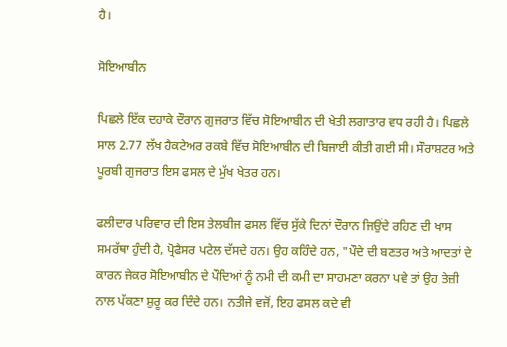ਹੈ।

ਸੋਇਆਬੀਨ

ਪਿਛਲੇ ਇੱਕ ਦਹਾਕੇ ਦੌਰਾਨ ਗੁਜਰਾਤ ਵਿੱਚ ਸੋਇਆਬੀਨ ਦੀ ਖੇਤੀ ਲਗਾਤਾਰ ਵਧ ਰਹੀ ਹੈ। ਪਿਛਲੇ ਸਾਲ 2.77 ਲੱਖ ਹੈਕਟੇਅਰ ਰਕਬੇ ਵਿੱਚ ਸੋਇਆਬੀਨ ਦੀ ਬਿਜਾਈ ਕੀਤੀ ਗਈ ਸੀ। ਸੌਰਾਸ਼ਟਰ ਅਤੇ ਪੂਰਬੀ ਗੁਜਰਾਤ ਇਸ ਫਸਲ ਦੇ ਮੁੱਖ ਖੇਤਰ ਹਨ।

ਫਲੀਦਾਰ ਪਰਿਵਾਰ ਦੀ ਇਸ ਤੇਲਬੀਜ ਫਸਲ ਵਿੱਚ ਸੁੱਕੇ ਦਿਨਾਂ ਦੌਰਾਨ ਜਿਉਂਦੇ ਰਹਿਣ ਦੀ ਖਾਸ ਸਮਰੱਥਾ ਹੁੰਦੀ ਹੈ, ਪ੍ਰੋਫੈਸਰ ਪਟੇਲ ਦੱਸਦੇ ਹਨ। ਉਹ ਕਹਿੰਦੇ ਹਨ, "ਪੌਦੇ ਦੀ ਬਣਤਰ ਅਤੇ ਆਦਤਾਂ ਦੇ ਕਾਰਨ ਜੇਕਰ ਸੋਇਆਬੀਨ ਦੇ ਪੌਦਿਆਂ ਨੂੰ ਨਮੀ ਦੀ ਕਮੀ ਦਾ ਸਾਹਮਣਾ ਕਰਨਾ ਪਵੇ ਤਾਂ ਉਹ ਤੇਜ਼ੀ ਨਾਲ ਪੱਕਣਾ ਸ਼ੁਰੂ ਕਰ ਦਿੰਦੇ ਹਨ। ਨਤੀਜੇ ਵਜੋਂ, ਇਹ ਫਸਲ ਕਦੇ ਵੀ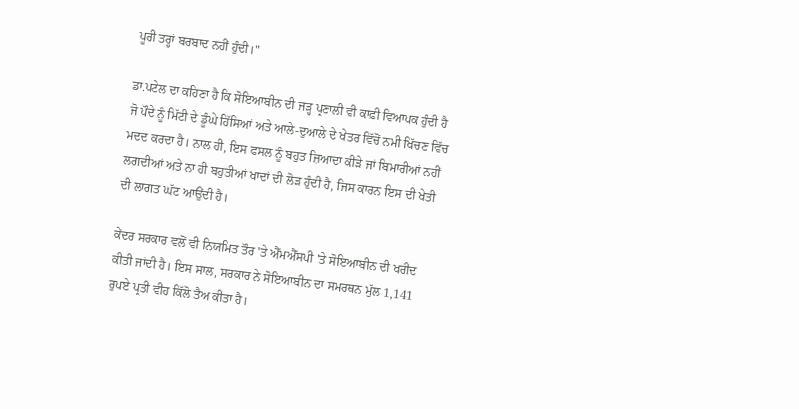ਪੂਰੀ ਤਰ੍ਹਾਂ ਬਰਬਾਦ ਨਹੀਂ ਹੁੰਦੀ।"

ਡਾ.ਪਟੇਲ ਦਾ ਕਹਿਣਾ ਹੈ ਕਿ ਸੋਇਆਬੀਨ ਦੀ ਜੜ੍ਹ ਪ੍ਰਣਾਲੀ ਵੀ ਕਾਫ਼ੀ ਵਿਆਪਕ ਹੁੰਦੀ ਹੈ ਜੋ ਪੌਦੇ ਨੂੰ ਮਿੱਟੀ ਦੇ ਡੂੰਘੇ ਹਿੱਸਿਆਂ ਅਤੇ ਆਲੇ-ਦੁਆਲੇ ਦੇ ਖੇਤਰ ਵਿੱਚੋਂ ਨਮੀ ਖਿੱਚਣ ਵਿੱਚ ਮਦਦ ਕਰਦਾ ਹੈ। ਨਾਲ ਹੀ, ਇਸ ਫਸਲ ਨੂੰ ਬਹੁਤ ਜ਼ਿਆਦਾ ਕੀੜੇ ਜਾਂ ਬਿਮਾਰੀਆਂ ਨਹੀਂ ਲਗਦੀਆਂ ਅਤੇ ਨਾ ਹੀ ਬਹੁਤੀਆਂ ਖਾਦਾਂ ਦੀ ਲੋੜ ਹੁੰਦੀ ਹੈ, ਜਿਸ ਕਾਰਨ ਇਸ ਦੀ ਖੇਤੀ ਦੀ ਲਾਗਤ ਘੱਟ ਆਉਂਦੀ ਹੈ।

ਕੇਂਦਰ ਸਰਕਾਰ ਵਲੋਂ ਵੀ ਨਿਯਮਿਤ ਤੌਰ 'ਤੇ ਐੱਮਐੱਸਪੀ 'ਤੇ ਸੋਇਆਬੀਨ ਦੀ ਖਰੀਦ ਕੀਤੀ ਜਾਂਦੀ ਹੈ। ਇਸ ਸਾਲ, ਸਰਕਾਰ ਨੇ ਸੋਇਆਬੀਨ ਦਾ ਸਮਰਥਨ ਮੁੱਲ 1,141 ਰੁਪਏ ਪ੍ਰਤੀ ਵੀਹ ਕਿੱਲੋ ਤੈਅ ਕੀਤਾ ਹੈ।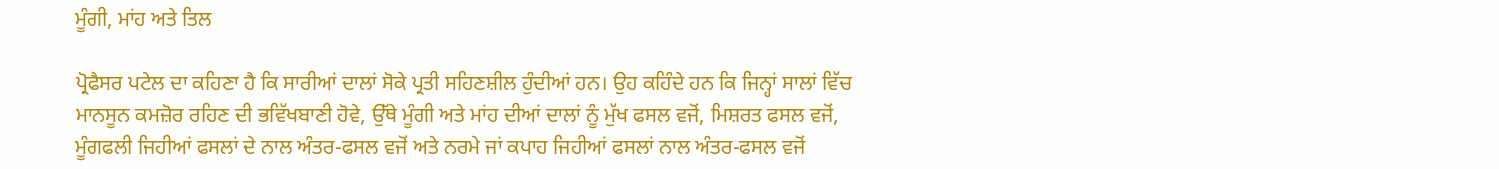ਮੂੰਗੀ, ਮਾਂਹ ਅਤੇ ਤਿਲ

ਪ੍ਰੋਫੈਸਰ ਪਟੇਲ ਦਾ ਕਹਿਣਾ ਹੈ ਕਿ ਸਾਰੀਆਂ ਦਾਲਾਂ ਸੋਕੇ ਪ੍ਰਤੀ ਸਹਿਣਸ਼ੀਲ ਹੁੰਦੀਆਂ ਹਨ। ਉਹ ਕਹਿੰਦੇ ਹਨ ਕਿ ਜਿਨ੍ਹਾਂ ਸਾਲਾਂ ਵਿੱਚ ਮਾਨਸੂਨ ਕਮਜ਼ੋਰ ਰਹਿਣ ਦੀ ਭਵਿੱਖਬਾਣੀ ਹੋਵੇ, ਉੱਥੇ ਮੂੰਗੀ ਅਤੇ ਮਾਂਹ ਦੀਆਂ ਦਾਲਾਂ ਨੂੰ ਮੁੱਖ ਫਸਲ ਵਜੋਂ, ਮਿਸ਼ਰਤ ਫਸਲ ਵਜੋਂ, ਮੂੰਗਫਲੀ ਜਿਹੀਆਂ ਫਸਲਾਂ ਦੇ ਨਾਲ ਅੰਤਰ-ਫਸਲ ਵਜੋਂ ਅਤੇ ਨਰਮੇ ਜਾਂ ਕਪਾਹ ਜਿਹੀਆਂ ਫਸਲਾਂ ਨਾਲ ਅੰਤਰ-ਫਸਲ ਵਜੋਂ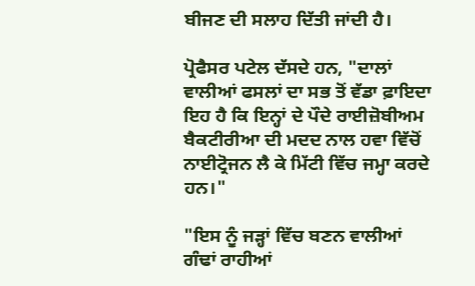ਬੀਜਣ ਦੀ ਸਲਾਹ ਦਿੱਤੀ ਜਾਂਦੀ ਹੈ।

ਪ੍ਰੋਫੈਸਰ ਪਟੇਲ ਦੱਸਦੇ ਹਨ, "ਦਾਲਾਂ ਵਾਲੀਆਂ ਫਸਲਾਂ ਦਾ ਸਭ ਤੋਂ ਵੱਡਾ ਫ਼ਾਇਦਾ ਇਹ ਹੈ ਕਿ ਇਨ੍ਹਾਂ ਦੇ ਪੌਦੇ ਰਾਈਜ਼ੋਬੀਅਮ ਬੈਕਟੀਰੀਆ ਦੀ ਮਦਦ ਨਾਲ ਹਵਾ ਵਿੱਚੋਂ ਨਾਈਟ੍ਰੋਜਨ ਲੈ ਕੇ ਮਿੱਟੀ ਵਿੱਚ ਜਮ੍ਹਾ ਕਰਦੇ ਹਨ।"

"ਇਸ ਨੂੰ ਜੜ੍ਹਾਂ ਵਿੱਚ ਬਣਨ ਵਾਲੀਆਂ ਗੰਢਾਂ ਰਾਹੀਆਂ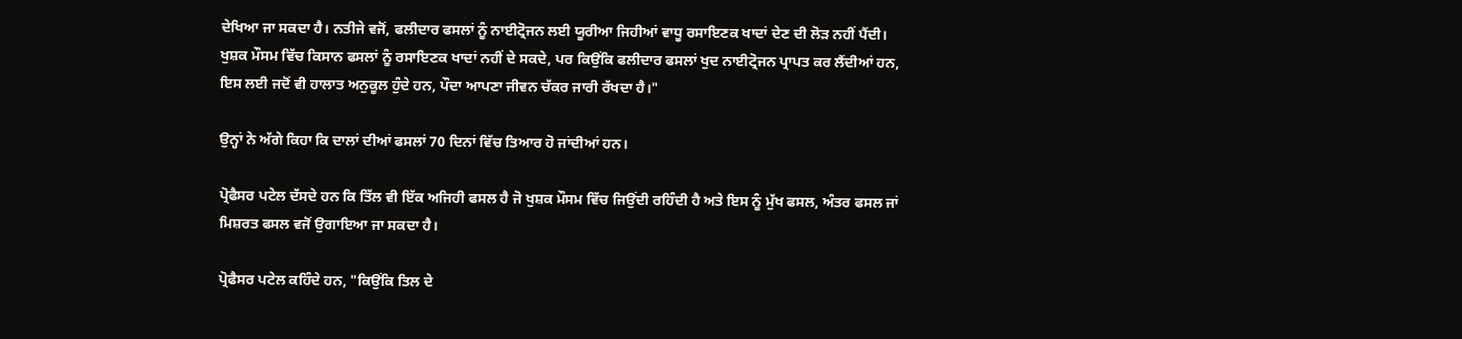ਦੇਖਿਆ ਜਾ ਸਕਦਾ ਹੈ। ਨਤੀਜੇ ਵਜੋਂ, ਫਲੀਦਾਰ ਫਸਲਾਂ ਨੂੰ ਨਾਈਟ੍ਰੋਜਨ ਲਈ ਯੂਰੀਆ ਜਿਹੀਆਂ ਵਾਧੂ ਰਸਾਇਣਕ ਖਾਦਾਂ ਦੇਣ ਦੀ ਲੋੜ ਨਹੀਂ ਪੈਂਦੀ। ਖੁਸ਼ਕ ਮੌਸਮ ਵਿੱਚ ਕਿਸਾਨ ਫਸਲਾਂ ਨੂੰ ਰਸਾਇਣਕ ਖਾਦਾਂ ਨਹੀਂ ਦੇ ਸਕਦੇ, ਪਰ ਕਿਉਂਕਿ ਫਲੀਦਾਰ ਫਸਲਾਂ ਖੁਦ ਨਾਈਟ੍ਰੋਜਨ ਪ੍ਰਾਪਤ ਕਰ ਲੈਂਦੀਆਂ ਹਨ, ਇਸ ਲਈ ਜਦੋਂ ਵੀ ਹਾਲਾਤ ਅਨੁਕੂਲ ਹੁੰਦੇ ਹਨ, ਪੌਦਾ ਆਪਣਾ ਜੀਵਨ ਚੱਕਰ ਜਾਰੀ ਰੱਖਦਾ ਹੈ।"

ਉਨ੍ਹਾਂ ਨੇ ਅੱਗੇ ਕਿਹਾ ਕਿ ਦਾਲਾਂ ਦੀਆਂ ਫਸਲਾਂ 70 ਦਿਨਾਂ ਵਿੱਚ ਤਿਆਰ ਹੋ ਜਾਂਦੀਆਂ ਹਨ।

ਪ੍ਰੋਫੈਸਰ ਪਟੇਲ ਦੱਸਦੇ ਹਨ ਕਿ ਤਿੱਲ ਵੀ ਇੱਕ ਅਜਿਹੀ ਫਸਲ ਹੈ ਜੋ ਖੁਸ਼ਕ ਮੌਸਮ ਵਿੱਚ ਜਿਉਂਦੀ ਰਹਿੰਦੀ ਹੈ ਅਤੇ ਇਸ ਨੂੰ ਮੁੱਖ ਫਸਲ, ਅੰਤਰ ਫਸਲ ਜਾਂ ਮਿਸ਼ਰਤ ਫਸਲ ਵਜੋਂ ਉਗਾਇਆ ਜਾ ਸਕਦਾ ਹੈ।

ਪ੍ਰੋਫੈਸਰ ਪਟੇਲ ਕਹਿੰਦੇ ਹਨ, "ਕਿਉਂਕਿ ਤਿਲ ਦੇ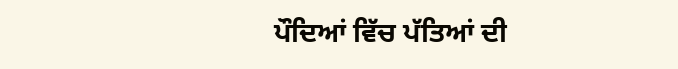ਪੌਦਿਆਂ ਵਿੱਚ ਪੱਤਿਆਂ ਦੀ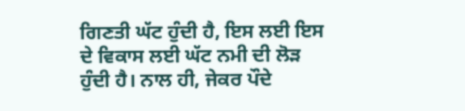ਗਿਣਤੀ ਘੱਟ ਹੁੰਦੀ ਹੈ, ਇਸ ਲਈ ਇਸ ਦੇ ਵਿਕਾਸ ਲਈ ਘੱਟ ਨਮੀ ਦੀ ਲੋੜ ਹੁੰਦੀ ਹੈ। ਨਾਲ ਹੀ, ਜੇਕਰ ਪੌਦੇ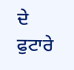ਦੇ ਫੁਟਾਰੇ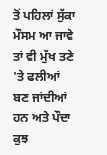ਤੋਂ ਪਹਿਲਾਂ ਸੁੱਕਾ ਮੌਸਮ ਆ ਜਾਵੇ ਤਾਂ ਵੀ ਮੁੱਖ ਤਣੇ 'ਤੇ ਫਲੀਆਂ ਬਣ ਜਾਂਦੀਆਂ ਹਨ ਅਤੇ ਪੌਦਾ ਕੁਝ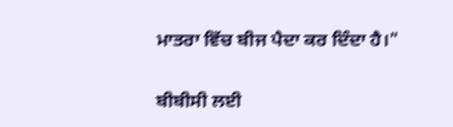ਮਾਤਰਾ ਵਿੱਚ ਬੀਜ ਪੈਦਾ ਕਰ ਦਿੰਦਾ ਹੈ।"

ਬੀਬੀਸੀ ਲਈ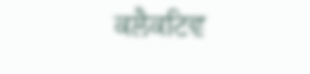ਕਲੈਕਟਿਵ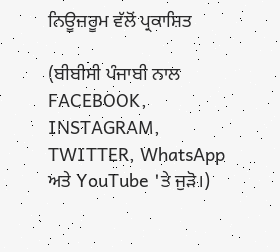ਨਿਊਜ਼ਰੂਮ ਵੱਲੋਂ ਪ੍ਰਕਾਸ਼ਿਤ

(ਬੀਬੀਸੀ ਪੰਜਾਬੀ ਨਾਲ FACEBOOK, INSTAGRAM, TWITTER, WhatsApp ਅਤੇ YouTube 'ਤੇ ਜੁੜੋ।)